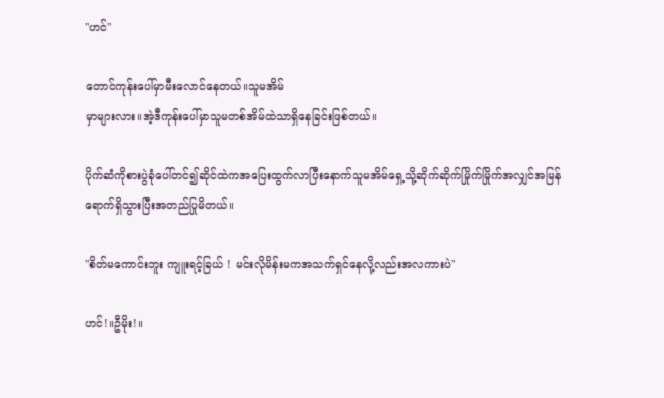"ဟင်"

တောင်ကုန်းပေါ်မှာမီးလောင်နေတယ်။သူမအိမ်
မှာများလား။အဲ့ဒီကုန်းပေါ်မှာသူမတစ်အိမ်ထဲသာရှိနေခြင်းဖြစ်တယ်။

ပိုက်ဆံကိုစားပွဲခုံပေါ်တင်၍ဆိုင်ထဲကအပြေးထွက်လာပြီးနောက်သူမအိမ်ရှေ့သို့ဆိုက်ဆိုက်မြိုက်မြိုက်အလျှင်အမြန်ရောက်ရှိသွားပြီးအတည်ပြုမိတယ်။

"စိတ်မကောင်းဘူး ကျူးရင့်ခြယ် ! မင်းလိုမိန်းမကအသက်ရှင်နေလို့လည်းအလကားပဲ"

ဟင်!။ဦမိုး!။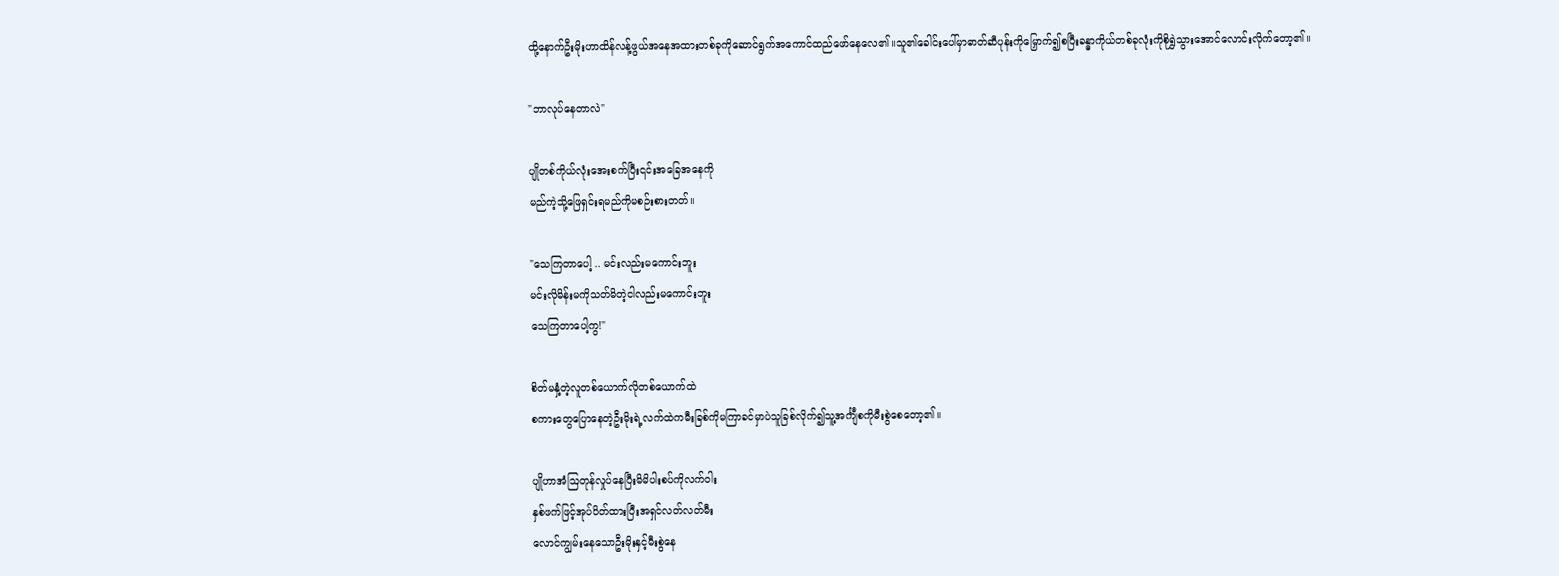ထို့နောက်ဦးမိုးဟာထိန်လန့်ဖွယ်အနေအထားတစ်ခုကိုဆောင်ရွက်အကောင်ထည်ဖော်နေလေ၏။သူ၏ခေါင်းပေါ်မှာဓာတ်ဆီပုန်းကိုမြှောက်၍စပြီးခန္ဓာကိုယ်တစ်ခုလုံးကိုစိုရွှဲသွားအောင်လောင်းလိုက်တော့၏။

"ဘာလုပ်နေတာလဲ"

ပျိုတစ်ကိုယ်လုံးအေးစက်ပြီး၎င်းအခြေအနေကို
မည်ကဲ့သို့ဖြေရှင်းရမည်ကိုမစဉ်းစားတတ်။

"သေကြတာပေါ့ .. မင်းလည်းမကောင်းဘူး
မင်းလိုမိန်းမကိုသတ်မိတဲ့ငါလည်းမကောင်းဘူး
သေကြတာပေါ့ကွ!"

စိတ်မနှံ့တဲ့လူတစ်ယောက်လိုတစ်ယောက်ထဲ
စကားတွေပြောနေတဲ့ဦးမိုးရဲ့လက်ထဲကမီးခြစ်ကိုမကြာခင်မှာပဲသူခြစ်လိုက်၍သူ့အင်္ကျီစကိုမီးစွဲစေတော့၏။

ပျိုဟာအံဩတုန်လှုပ်နေပြီးမိမိပါးစပ်ကိုလက်ဝါး
နှစ်ဖက်ဖြင့်အုပ်ပိတ်ထားပြီးအရှင်လတ်လတ်မီး
လောင်ကျွမ်းနေသောဦးမိုးနှင့်မီးစွဲနေ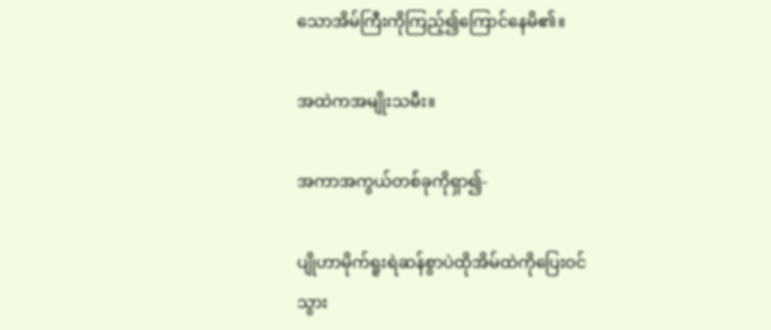သောအိမ်ကြီးကိုကြည့်၍ကြောင်နေမိ၏။

အထဲကအမျိုးသမီး။

အကာအကွယ်တစ်ခုကိုရှာ၍-

ပျိုဟာမိုက်ရူးရဲဆန်စွာပဲထိုအိမ်ထဲကိုပြေးဝင်
သွား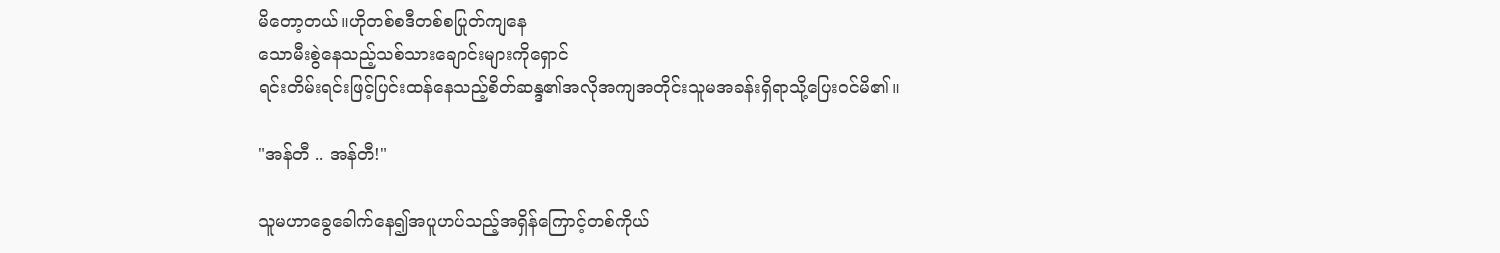မိတော့တယ်။ဟိုတစ်စဒီတစ်စပြုတ်ကျနေ
သောမီးစွဲနေသည့်သစ်သားချောင်းများကိုရှောင်
ရင်းတိမ်းရင်းဖြင့်ပြင်းထန်နေသည့်စိတ်ဆန္ဒ၏အလိုအကျအတိုင်းသူမအခန်းရှိရာသို့ပြေးဝင်မိ၏။

"အန်တီ .. အန်တီ!"

သူမဟာခွေခေါက်နေ၍အပူဟပ်သည့်အရှိန်ကြောင့်တစ်ကိုယ်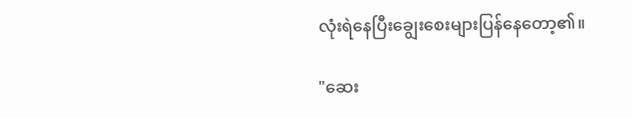လုံးရဲနေပြီးချွေးစေးများပြန်နေတော့၏။

"ဆေး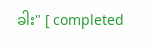ခါး" [ completed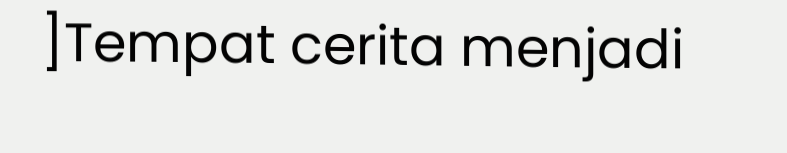]Tempat cerita menjadi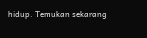hidup. Temukan sekarang